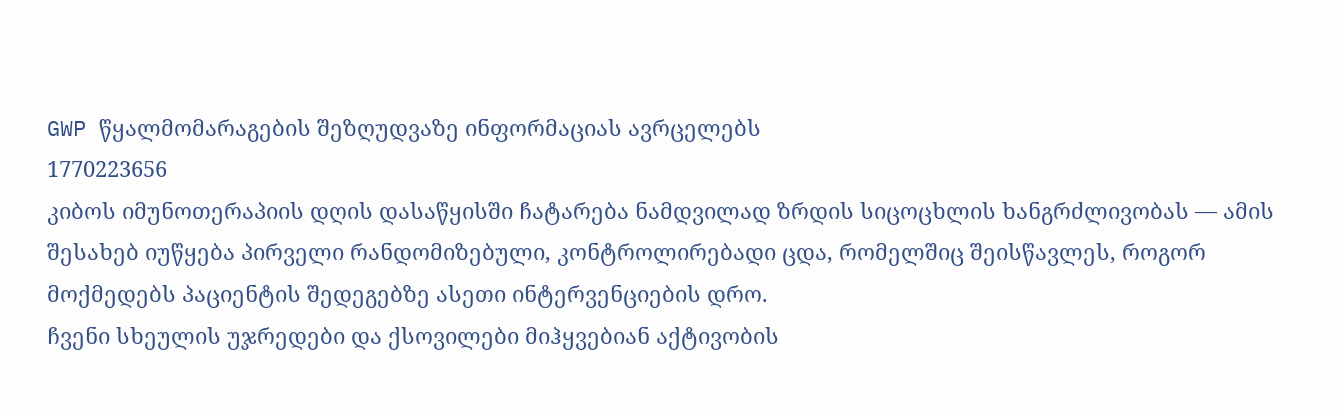GWP წყალმომარაგების შეზღუდვაზე ინფორმაციას ავრცელებს
1770223656
კიბოს იმუნოთერაპიის დღის დასაწყისში ჩატარება ნამდვილად ზრდის სიცოცხლის ხანგრძლივობას — ამის შესახებ იუწყება პირველი რანდომიზებული, კონტროლირებადი ცდა, რომელშიც შეისწავლეს, როგორ მოქმედებს პაციენტის შედეგებზე ასეთი ინტერვენციების დრო.
ჩვენი სხეულის უჯრედები და ქსოვილები მიჰყვებიან აქტივობის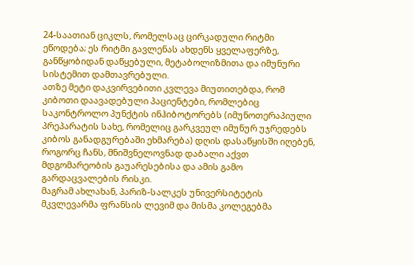24-საათიან ციკლს, რომელსაც ცირკადული რიტმი ეწოდება; ეს რიტმი გავლენას ახდენს ყველაფერზე, განწყობიდან დაწყებული, მეტაბოლიზმითა და იმუნური სისტემით დამთავრებული.
ათზე მეტი დაკვირვებითი კვლევა მიუთითებდა, რომ კიბოთი დაავადებული პაციენტები, რომლებიც საკონტროლო პუნქტის ინჰიბოტორებს (იმუნოთერაპიული პრეპარატის სახე, რომელიც გარკვეულ იმუნურ უჯრედებს კიბოს განადგურებაში ეხმარება) დღის დასაწყისში იღებენ, როგორც ჩანს, მნიშვნელოვნად დაბალი აქვთ მდგომარეობის გაუარესებისა და ამის გამო გარდაცვალების რისკი.
მაგრამ ახლახან, პარიზ-სალკეს უნივერსიტეტის მკვლევარმა ფრანსის ლევიმ და მისმა კოლეგებმა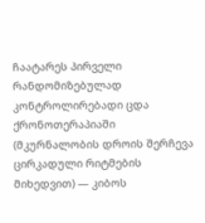ჩაატარეს პირველი რანდომიზებულად კონტროლირებადი ცდა ქრონოთერაპიაში (მკურნალობის დროის შერჩევა ცირკადული რიტმების მიხედვით) — კიბოს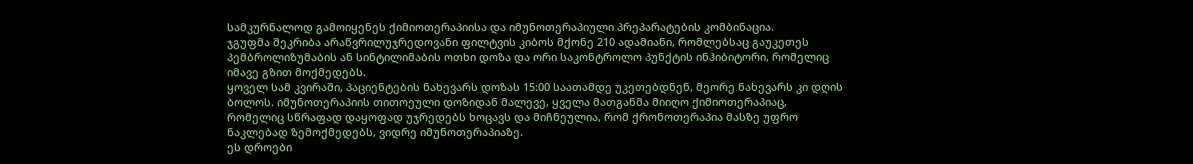სამკურნალოდ გამოიყენეს ქიმიოთერაპიისა და იმუნოთერაპიული პრეპარატების კომბინაცია.
ჯგუფმა შეკრიბა არაწვრილუჯრედოვანი ფილტვის კიბოს მქონე 210 ადამიანი, რომლებსაც გაუკეთეს პემბროლიზუმაბის ან სინტილიმაბის ოთხი დოზა და ორი საკონტროლო პუნქტის ინჰიბიტორი, რომელიც იმავე გზით მოქმედებს.
ყოველ სამ კვირაში, პაციენტების ნახევარს დოზას 15:00 საათამდე უკეთებდნენ, მეორე ნახევარს კი დღის ბოლოს. იმუნოთერაპიის თითოეული დოზიდან მალევე, ყველა მათგანმა მიიღო ქიმიოთერაპიაც, რომელიც სწრაფად დაყოფად უჯრედებს ხოცავს და მიჩნეულია, რომ ქრონოთერაპია მასზე უფრო ნაკლებად ზემოქმედებს, ვიდრე იმუნოთერაპიაზე.
ეს დროები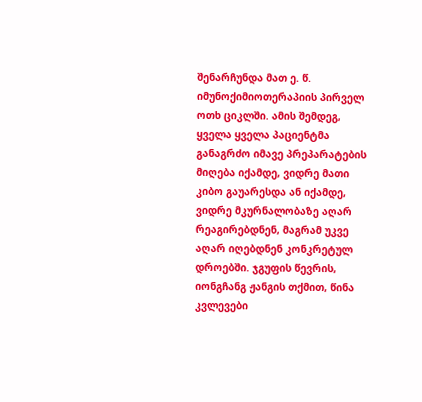შენარჩუნდა მათ ე. წ. იმუნოქიმიოთერაპიის პირველ ოთხ ციკლში. ამის შემდეგ, ყველა ყველა პაციენტმა განაგრძო იმავე პრეპარატების მიღება იქამდე, ვიდრე მათი კიბო გაუარესდა ან იქამდე, ვიდრე მკურნალობაზე აღარ რეაგირებდნენ, მაგრამ უკვე აღარ იღებდნენ კონკრეტულ დროებში. ჯგუფის წევრის, იონგჩანგ ჟანგის თქმით, წინა კვლევები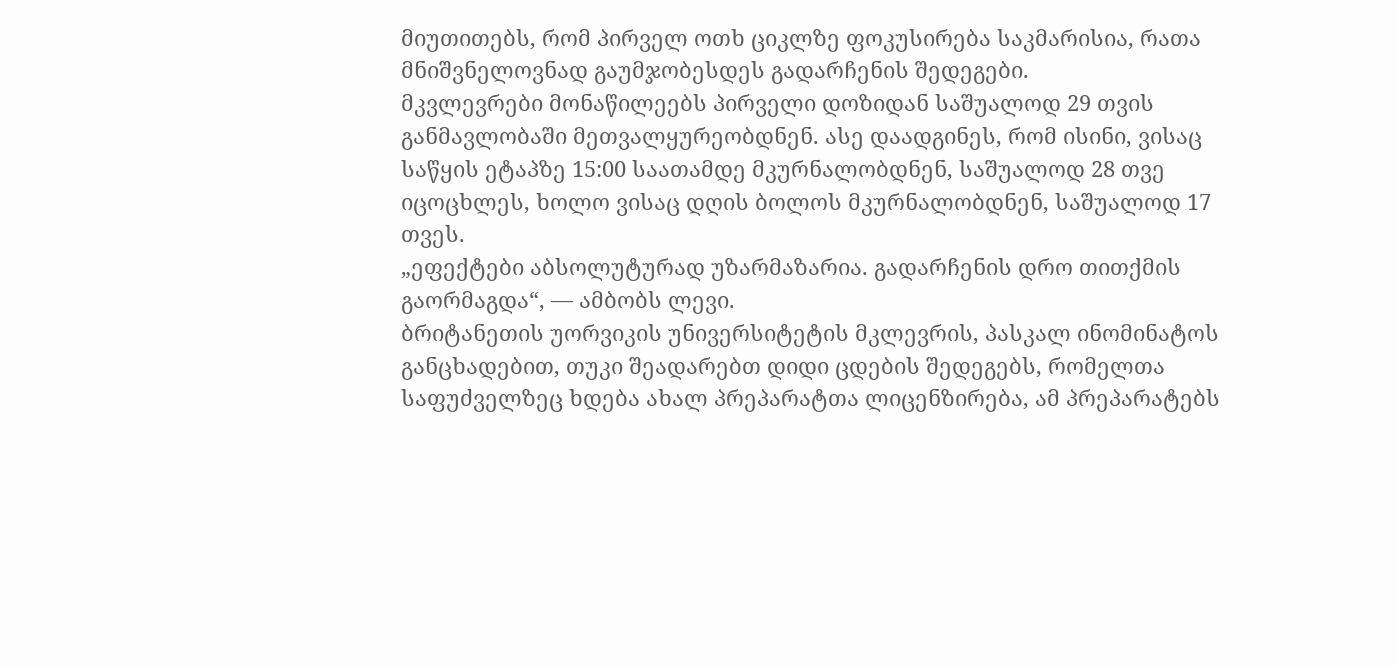მიუთითებს, რომ პირველ ოთხ ციკლზე ფოკუსირება საკმარისია, რათა მნიშვნელოვნად გაუმჯობესდეს გადარჩენის შედეგები.
მკვლევრები მონაწილეებს პირველი დოზიდან საშუალოდ 29 თვის განმავლობაში მეთვალყურეობდნენ. ასე დაადგინეს, რომ ისინი, ვისაც საწყის ეტაპზე 15:00 საათამდე მკურნალობდნენ, საშუალოდ 28 თვე იცოცხლეს, ხოლო ვისაც დღის ბოლოს მკურნალობდნენ, საშუალოდ 17 თვეს.
„ეფექტები აბსოლუტურად უზარმაზარია. გადარჩენის დრო თითქმის გაორმაგდა“, — ამბობს ლევი.
ბრიტანეთის უორვიკის უნივერსიტეტის მკლევრის, პასკალ ინომინატოს განცხადებით, თუკი შეადარებთ დიდი ცდების შედეგებს, რომელთა საფუძველზეც ხდება ახალ პრეპარატთა ლიცენზირება, ამ პრეპარატებს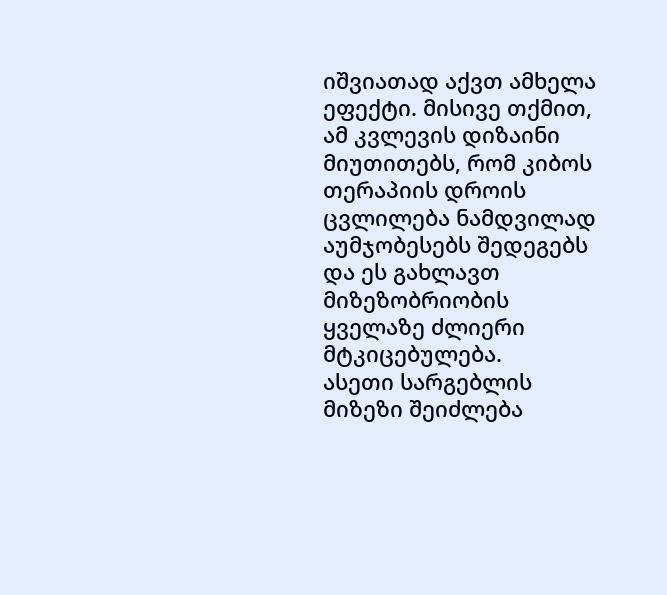იშვიათად აქვთ ამხელა ეფექტი. მისივე თქმით, ამ კვლევის დიზაინი მიუთითებს, რომ კიბოს თერაპიის დროის ცვლილება ნამდვილად აუმჯობესებს შედეგებს და ეს გახლავთ მიზეზობრიობის ყველაზე ძლიერი მტკიცებულება.
ასეთი სარგებლის მიზეზი შეიძლება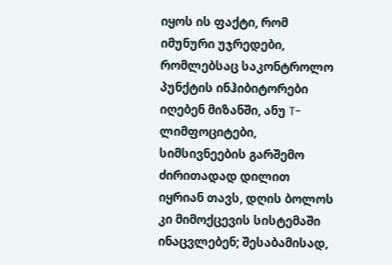იყოს ის ფაქტი, რომ იმუნური უჯრედები, რომლებსაც საკონტროლო პუნქტის ინჰიბიტორები იღებენ მიზანში, ანუ T-ლიმფოციტები, სიმსივნეების გარშემო ძირითადად დილით იყრიან თავს, დღის ბოლოს კი მიმოქცევის სისტემაში ინაცვლებენ; შესაბამისად,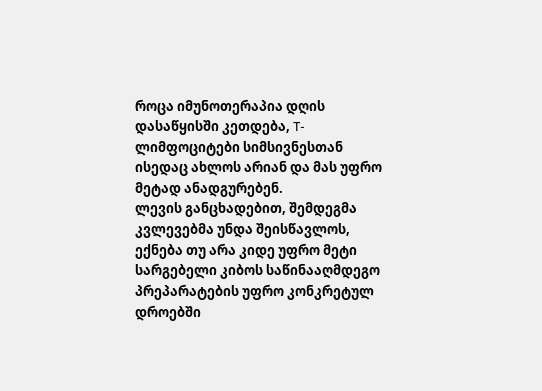როცა იმუნოთერაპია დღის დასაწყისში კეთდება, T-ლიმფოციტები სიმსივნესთან ისედაც ახლოს არიან და მას უფრო მეტად ანადგურებენ.
ლევის განცხადებით, შემდეგმა კვლევებმა უნდა შეისწავლოს, ექნება თუ არა კიდე უფრო მეტი სარგებელი კიბოს საწინააღმდეგო პრეპარატების უფრო კონკრეტულ დროებში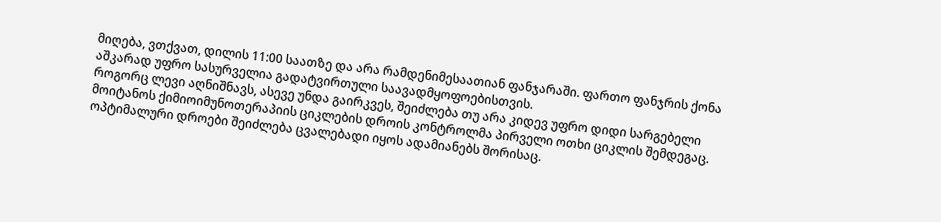მიღება, ვთქვათ, დილის 11:00 საათზე და არა რამდენიმესაათიან ფანჯარაში. ფართო ფანჯრის ქონა აშკარად უფრო სასურველია გადატვირთული საავადმყოფოებისთვის.
როგორც ლევი აღნიშნავს, ასევე უნდა გაირკვეს, შეიძლება თუ არა კიდევ უფრო დიდი სარგებელი მოიტანოს ქიმიოიმუნოთერაპიის ციკლების დროის კონტროლმა პირველი ოთხი ციკლის შემდეგაც. ოპტიმალური დროები შეიძლება ცვალებადი იყოს ადამიანებს შორისაც.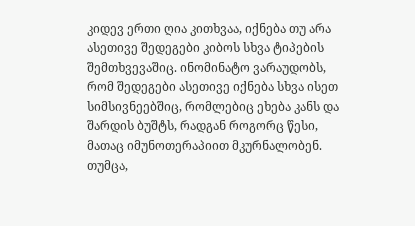კიდევ ერთი ღია კითხვაა, იქნება თუ არა ასეთივე შედეგები კიბოს სხვა ტიპების შემთხვევაშიც. ინომინატო ვარაუდობს, რომ შედეგები ასეთივე იქნება სხვა ისეთ სიმსივნეებშიც, რომლებიც ეხება კანს და შარდის ბუშტს, რადგან როგორც წესი, მათაც იმუნოთერაპიით მკურნალობენ. თუმცა,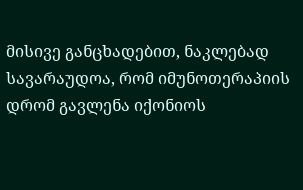მისივე განცხადებით, ნაკლებად სავარაუდოა, რომ იმუნოთერაპიის დრომ გავლენა იქონიოს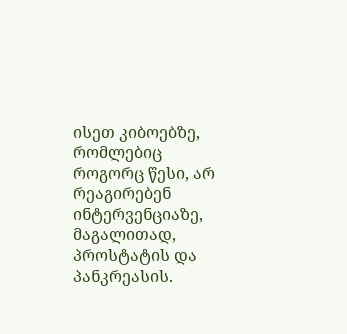ისეთ კიბოებზე, რომლებიც როგორც წესი, არ რეაგირებენ ინტერვენციაზე, მაგალითად, პროსტატის და პანკრეასის.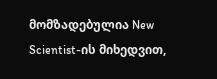მომზადებულია New Scientist-ის მიხედვით,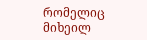რომელიც მიხეილ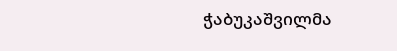ჭაბუკაშვილმა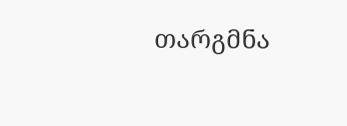თარგმნა